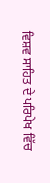ਵਿਸ਼ਵ ਸਾਹਿਤ ਦੇ ਪਰਿਪੇਖ ਵਿੱਚ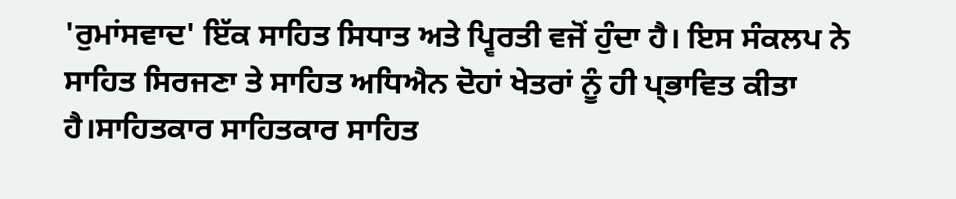'ਰੁਮਾਂਸਵਾਦ' ਇੱਕ ਸਾਹਿਤ ਸਿਧਾਤ ਅਤੇ ਪ੍ਵਿਰਤੀ ਵਜੋਂ ਹੁੰਦਾ ਹੈ। ਇਸ ਸੰਕਲਪ ਨੇ ਸਾਹਿਤ ਸਿਰਜਣਾ ਤੇ ਸਾਹਿਤ ਅਧਿਐਨ ਦੋਹਾਂ ਖੇਤਰਾਂ ਨੂੰ ਹੀ ਪ੍ਭਾਵਿਤ ਕੀਤਾ ਹੈ।ਸਾਹਿਤਕਾਰ ਸਾਹਿਤਕਾਰ ਸਾਹਿਤ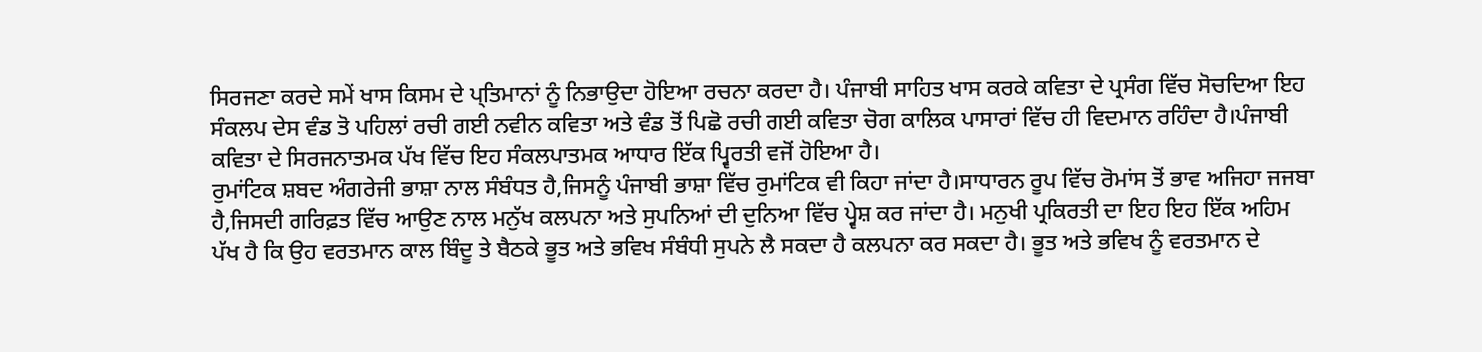ਸਿਰਜਣਾ ਕਰਦੇ ਸਮੇਂ ਖਾਸ ਕਿਸਮ ਦੇ ਪ੍ਤਿਮਾਨਾਂ ਨੂੰ ਨਿਭਾਉਦਾ ਹੋਇਆ ਰਚਨਾ ਕਰਦਾ ਹੈ। ਪੰਜਾਬੀ ਸਾਹਿਤ ਖਾਸ ਕਰਕੇ ਕਵਿਤਾ ਦੇ ਪ੍ਰਸੰਗ ਵਿੱਚ ਸੋਚਦਿਆ ਇਹ ਸੰਕਲਪ ਦੇਸ ਵੰਡ ਤੋ ਪਹਿਲਾਂ ਰਚੀ ਗਈ ਨਵੀਨ ਕਵਿਤਾ ਅਤੇ ਵੰਡ ਤੋਂ ਪਿਛੋ ਰਚੀ ਗਈ ਕਵਿਤਾ ਚੋਗ ਕਾਲਿਕ ਪਾਸਾਰਾਂ ਵਿੱਚ ਹੀ ਵਿਦਮਾਨ ਰਹਿੰਦਾ ਹੈ।ਪੰਜਾਬੀ ਕਵਿਤਾ ਦੇ ਸਿਰਜਨਾਤਮਕ ਪੱਖ ਵਿੱਚ ਇਹ ਸੰਕਲਪਾਤਮਕ ਆਧਾਰ ਇੱਕ ਪ੍ਵਿਰਤੀ ਵਜੋਂ ਹੋਇਆ ਹੈ।
ਰੁਮਾਂਟਿਕ ਸ਼ਬਦ ਅੰਗਰੇਜੀ ਭਾਸ਼ਾ ਨਾਲ ਸੰਬੰਧਤ ਹੈ,ਜਿਸਨੂੰ ਪੰਜਾਬੀ ਭਾਸ਼ਾ ਵਿੱਚ ਰੁਮਾਂਟਿਕ ਵੀ ਕਿਹਾ ਜਾਂਦਾ ਹੈ।ਸਾਧਾਰਨ ਰੂਪ ਵਿੱਚ ਰੋਮਾਂਸ ਤੋਂ ਭਾਵ ਅਜਿਹਾ ਜਜਬਾ ਹੈ,ਜਿਸਦੀ ਗਰਿਫ਼ਤ ਵਿੱਚ ਆਉਣ ਨਾਲ ਮਨੁੱਖ ਕਲਪਨਾ ਅਤੇ ਸੁਪਨਿਆਂ ਦੀ ਦੁਨਿਆ ਵਿੱਚ ਪ੍ਵੇਸ਼ ਕਰ ਜਾਂਦਾ ਹੈ। ਮਨੁਖੀ ਪ੍ਰਕਿਰਤੀ ਦਾ ਇਹ ਇਹ ਇੱਕ ਅਹਿਮ ਪੱਖ ਹੈ ਕਿ ਉਹ ਵਰਤਮਾਨ ਕਾਲ ਬਿੰਦੂ ਤੇ ਬੈਠਕੇ ਭੂਤ ਅਤੇ ਭਵਿਖ ਸੰਬੰਧੀ ਸੁਪਨੇ ਲੈ ਸਕਦਾ ਹੈ ਕਲਪਨਾ ਕਰ ਸਕਦਾ ਹੈ। ਭੂਤ ਅਤੇ ਭਵਿਖ ਨੂੰ ਵਰਤਮਾਨ ਦੇ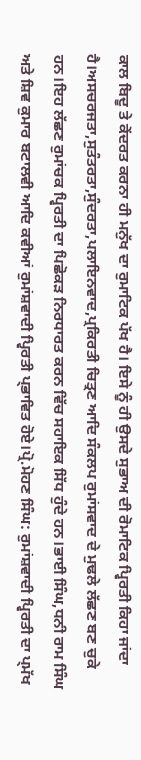ਕਾਲ ਬਿਦੂ ਤੇ ਕੇਂਦਰਤ ਕਰਨਾ ਹੀ ਮਨੁੱਖ ਦਾ ਰੁਮਾਟਿਕ ਪੱਖ ਹੈ। ਇਸੇ ਨੂੰ ਹੀ ਉਸਦੇ ਸੁਭਾਅ ਦੀ ਰੋਮਾਟਿਕ ਪ੍ਵਿਰਤੀ ਕਿਹਾ ਜਾਂਦਾ ਹੈ।ਅਸਚਰਜਤਾ,ਸੁਤੰਤਰਤਾ,ਸੁੰਦਰਤਾ,ਪਲਾਇਨਵਾਦ,ਪ੍ਰਕਿਰਤੀ ਚਿਤ੍ਰਣ ਆਦਿ ਸੰਕਲਪ ਰੁਮਾਂਸਵਾਦ ਦੇ ਮੁਢਲੇ ਲੱਛਣ ਬਣ ਚੁਕੇ ਹਨ।ਇਹ ਲੱਛਣ ਰੁਮਾਂਚਕ ਪ੍ਵਿਰਤੀ ਦਾ ਪਿਛੋਕੜ ਨਿਰਧਾਰਤ ਕਰਨ ਵਿੱਚ ਸਹਾਇਕ ਸਿੱਧ ਹੁੰਦੇ ਹਨ।ਭਾਈ ਸਿੰਘ,ਧਨੀ ਰਾਮ ਸਿੰਘ ਅਤੇ ਸ਼ਿਵ ਕੁਮਾਰ ਬਟਾਲਵੀ ਆਦਿ ਕਵੀਆਂ ਰੁਮਾਂਸ਼ਵਾਦੀ ਪ੍ਵਿਰਤੀ ਪ੍ਭਾਵਿਤ ਹੋਏ।ਪ੍ਰੋ.ਮੋਹਣ ਸਿੰਘ: ਰੁਮਾਂਸ਼ਵਾਦੀ ਪ੍ਵਿਰਤੀ ਦਾ ਪ੍ਮੱਖ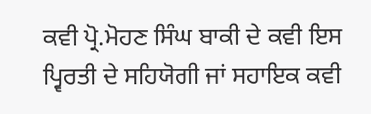ਕਵੀ ਪ੍ਰੋ.ਮੋਹਣ ਸਿੰਘ ਬਾਕੀ ਦੇ ਕਵੀ ਇਸ ਪ੍ਵਿਰਤੀ ਦੇ ਸਹਿਯੋਗੀ ਜਾਂ ਸਹਾਇਕ ਕਵੀ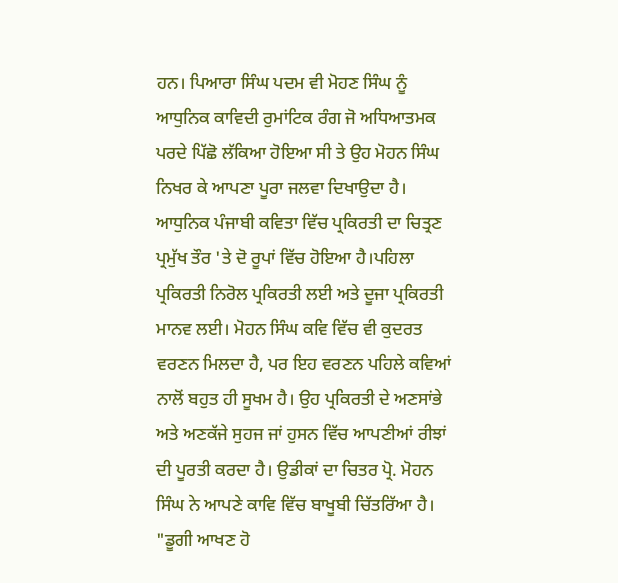ਹਨ। ਪਿਆਰਾ ਸਿੰਘ ਪਦਮ ਵੀ ਮੋਹਣ ਸਿੰਘ ਨੂੰ ਆਧੁਨਿਕ ਕਾਵਿਦੀ ਰੁਮਾਂਟਿਕ ਰੰਗ ਜੋ ਅਧਿਆਤਮਕ ਪਰਦੇ ਪਿੱਛੋ ਲੱਕਿਆ ਹੋਇਆ ਸੀ ਤੇ ਉਹ ਮੋਹਨ ਸਿੰਘ ਨਿਖਰ ਕੇ ਆਪਣਾ ਪੂਰਾ ਜਲਵਾ ਦਿਖਾਉਦਾ ਹੈ।
ਆਧੁਨਿਕ ਪੰਜਾਬੀ ਕਵਿਤਾ ਵਿੱਚ ਪ੍ਰਕਿਰਤੀ ਦਾ ਚਿਤ੍ਰਣ ਪ੍ਰਮੁੱਖ ਤੌਰ 'ਤੇ ਦੋ ਰੂਪਾਂ ਵਿੱਚ ਹੋਇਆ ਹੈ।ਪਹਿਲਾ ਪ੍ਰਕਿਰਤੀ ਨਿਰੋਲ ਪ੍ਰਕਿਰਤੀ ਲਈ ਅਤੇ ਦੂਜਾ ਪ੍ਰਕਿਰਤੀ ਮਾਨਵ ਲਈ। ਮੋਹਨ ਸਿੰਘ ਕਵਿ ਵਿੱਚ ਵੀ ਕੁਦਰਤ ਵਰਣਨ ਮਿਲਦਾ ਹੈ, ਪਰ ਇਹ ਵਰਣਨ ਪਹਿਲੇ ਕਵਿਆਂ ਨਾਲੋਂ ਬਹੁਤ ਹੀ ਸੂਖਮ ਹੈ। ਉਹ ਪ੍ਰਕਿਰਤੀ ਦੇ ਅਣਸਾਂਭੇ ਅਤੇ ਅਣਕੱਜੇ ਸੁਹਜ ਜਾਂ ਹੁਸਨ ਵਿੱਚ ਆਪਣੀਆਂ ਰੀਝਾਂ ਦੀ ਪੂਰਤੀ ਕਰਦਾ ਹੈ। ਉਡੀਕਾਂ ਦਾ ਚਿਤਰ ਪ੍ਰੋ. ਮੋਹਨ ਸਿੰਘ ਨੇ ਆਪਣੇ ਕਾਵਿ ਵਿੱਚ ਬਾਖੂਬੀ ਚਿੱਤਰਿੱਆ ਹੈ।
"ਡੂਗੀ ਆਖਣ ਹੋ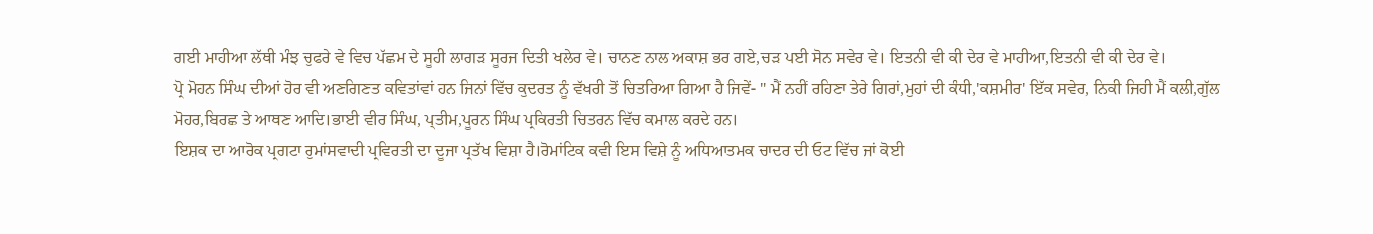ਗਈ ਮਾਹੀਆ ਲੱਥੀ ਮੰਝ ਚੁਫਰੇ ਵੇ ਵਿਚ ਪੱਛਮ ਦੇ ਸੂਹੀ ਲਾਗੜ ਸੂਰਜ ਦਿਤੀ ਖਲੇਰ ਵੇ। ਚਾਨਣ ਨਾਲ ਅਕਾਸ਼ ਭਰ ਗਏ,ਚੜ ਪਈ ਸੋਨ ਸਵੇਰ ਵੇ। ਇਤਨੀ ਵੀ ਕੀ ਦੇਰ ਵੇ ਮਾਹੀਆ,ਇਤਨੀ ਵੀ ਕੀ ਦੇਰ ਵੇ।
ਪ੍ਰੋ ਮੋਹਨ ਸਿੰਘ ਦੀਆਂ ਹੋਰ ਵੀ ਅਣਗਿਣਤ ਕਵਿਤਾਂਵਾਂ ਹਨ ਜਿਨਾਂ ਵਿੱਚ ਕੁਦਰਤ ਨੂੰ ਵੱਖਰੀ ਤੋਂ ਚਿਤਰਿਆ ਗਿਆ ਹੈ ਜਿਵੇਂ- " ਮੈਂ ਨਹੀਂ ਰਹਿਣਾ ਤੇਰੇ ਗਿਰਾਂ,ਮੁਹਾਂ ਦੀ ਕੰਧੀ,'ਕਸ਼ਮੀਰ' ਇੱਕ ਸਵੇਰ, ਨਿਕੀ ਜਿਹੀ ਮੈਂ ਕਲੀ,ਗੁੱਲ ਮੋਹਰ,ਬਿਰਛ ਤੇ ਆਥਣ ਆਦਿ।ਭਾਈ ਵੀਰ ਸਿੰਘ, ਪ੍ਤੀਮ,ਪੂਰਨ ਸਿੰਘ ਪ੍ਰਕਿਰਤੀ ਚਿਤਰਨ ਵਿੱਚ ਕਮਾਲ ਕਰਦੇ ਹਨ।
ਇਸ਼ਕ ਦਾ ਆਰੋਕ ਪ੍ਰਗਟਾ ਰੁਮਾਂਸਵਾਦੀ ਪ੍ਰਵਿਰਤੀ ਦਾ ਦੂਜਾ ਪ੍ਰਤੱਖ ਵਿਸ਼ਾ ਹੈ।ਰੋਮਾਂਟਿਕ ਕਵੀ ਇਸ ਵਿਸ਼ੇ ਨੂੰ ਅਧਿਆਤਮਕ ਚਾਦਰ ਦੀ ਓਟ ਵਿੱਚ ਜਾਂ ਕੋਈ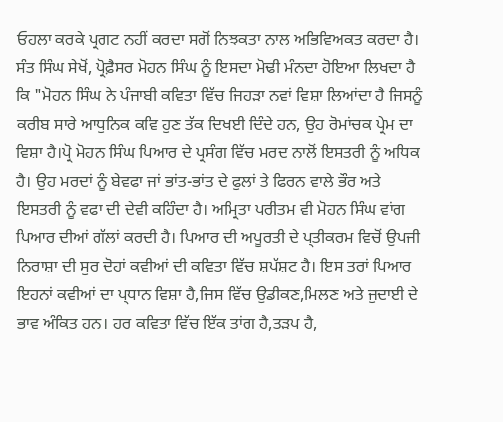ਓਹਲਾ ਕਰਕੇ ਪ੍ਰਗਟ ਨਹੀਂ ਕਰਦਾ ਸਗੋਂ ਨਿਝਕਤਾ ਨਾਲ ਅਭਿਵਿਅਕਤ ਕਰਦਾ ਹੈ। ਸੰਤ ਸਿੰਘ ਸੇਖੋਂ, ਪ੍ਰੋਫ਼ੈਸਰ ਮੋਹਨ ਸਿੰਘ ਨੂੰ ਇਸਦਾ ਮੋਢੀ ਮੰਨਦਾ ਹੋਇਆ ਲਿਖਦਾ ਹੈ ਕਿ "ਮੋਹਨ ਸਿੰਘ ਨੇ ਪੰਜਾਬੀ ਕਵਿਤਾ ਵਿੱਚ ਜਿਹੜਾ ਨਵਾਂ ਵਿਸ਼ਾ ਲਿਆਂਦਾ ਹੈ ਜਿਸਨੂੰ ਕਰੀਬ ਸਾਰੇ ਆਧੁਨਿਕ ਕਵਿ ਹੁਣ ਤੱਕ ਦਿਖਈ ਦਿੰਦੇ ਹਨ, ਉਹ ਰੋਮਾਂਚਕ ਪ੍ਰੇਮ ਦਾ ਵਿਸ਼ਾ ਹੈ।ਪ੍ਰੋ ਮੋਹਨ ਸਿੰਘ ਪਿਆਰ ਦੇ ਪ੍ਰਸੰਗ ਵਿੱਚ ਮਰਦ ਨਾਲੋਂ ਇਸਤਰੀ ਨੂੰ ਅਧਿਕ ਹੈ। ਉਹ ਮਰਦਾਂ ਨੂੰ ਬੇਵਫਾ ਜਾਂ ਭਾਂਤ-ਭਾਂਤ ਦੇ ਫੁਲਾਂ ਤੇ ਫਿਰਨ ਵਾਲੇ ਭੌਰ ਅਤੇ ਇਸਤਰੀ ਨੂੰ ਵਫਾ ਦੀ ਦੇਵੀ ਕਹਿੰਦਾ ਹੈ। ਅਮ੍ਰਿਤਾ ਪਰੀਤਮ ਵੀ ਮੋਹਨ ਸਿੰਘ ਵਾਂਗ ਪਿਆਰ ਦੀਆਂ ਗੱਲਾਂ ਕਰਦੀ ਹੈ। ਪਿਆਰ ਦੀ ਅਪੂਰਤੀ ਦੇ ਪ੍ਤੀਕਰਮ ਵਿਚੋਂ ਉਪਜੀ ਨਿਰਾਸ਼ਾ ਦੀ ਸੁਰ ਦੋਹਾਂ ਕਵੀਆਂ ਦੀ ਕਵਿਤਾ ਵਿੱਚ ਸ਼ਪੱਸ਼ਟ ਹੈ। ਇਸ ਤਰਾਂ ਪਿਆਰ ਇਹਨਾਂ ਕਵੀਆਂ ਦਾ ਪ੍ਧਾਨ ਵਿਸ਼ਾ ਹੈ,ਜਿਸ ਵਿੱਚ ਉਡੀਕਣ,ਮਿਲਣ ਅਤੇ ਜੁਦਾਈ ਦੇ ਭਾਵ ਅੰਕਿਤ ਹਨ। ਹਰ ਕਵਿਤਾ ਵਿੱਚ ਇੱਕ ਤਾਂਗ ਹੈ,ਤੜਪ ਹੈ,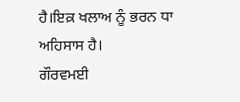ਹੈ।ਇਕ਼ ਖਲਾਅ ਨੂੰ ਭਰਨ ਧਾ ਅਹਿਸਾਸ ਹੈ।
ਗੌਰਵਮਈ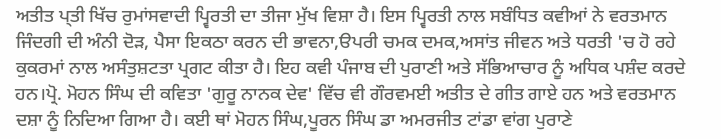ਅਤੀਤ ਪ੍ਤੀ ਖਿੱਚ ਰੁਮਾਂਸਵਾਦੀ ਪ੍ਵਿਰਤੀ ਦਾ ਤੀਜਾ ਮੁੱਖ ਵਿਸ਼ਾ ਹੈ। ਇਸ ਪ੍ਵਿਰਤੀ ਨਾਲ ਸਬੰਧਿਤ ਕਵੀਆਂ ਨੇ ਵਰਤਮਾਨ ਜਿੰਦਗੀ ਦੀ ਅੰਨੀ ਦੋੜ, ਪੈਸਾ ਇਕਠਾ ਕਰਨ ਦੀ ਭਾਵਨਾ,ੳਪਰੀ ਚਮਕ ਦਮਕ,ਅਸਾਂਤ ਜੀਵਨ ਅਤੇ ਧਰਤੀ 'ਚ ਹੋ ਰਹੇ ਕੁਕਰਮਾਂ ਨਾਲ ਅਸੰਤੁਸ਼ਟਤਾ ਪ੍ਰਗਟ ਕੀਤਾ ਹੈ। ਇਹ ਕਵੀ ਪੰਜਾਬ ਦੀ ਪੁਰਾਣੀ ਅਤੇ ਸੱਭਿਆਚਾਰ ਨੂੰ ਅਧਿਕ ਪਸ਼ੰਦ ਕਰਦੇ ਹਨ।ਪ੍ਰੋ. ਮੋਹਨ ਸਿੰਘ ਦੀ ਕਵਿਤਾ 'ਗੁਰੂ ਨਾਨਕ ਦੇਵ' ਵਿੱਚ ਵੀ ਗੌਰਵਮਈ ਅਤੀਤ ਦੇ ਗੀਤ ਗਾਏ ਹਨ ਅਤੇ ਵਰਤਮਾਨ ਦਸ਼ਾ ਨੂੰ ਨਿਦਿਆ ਗਿਆ ਹੈ। ਕਈ ਥਾਂ ਮੋਹਨ ਸਿੰਘ,ਪੂਰਨ ਸਿੰਘ ਡਾ ਅਮਰਜੀਤ ਟਾਂਡਾ ਵਾਂਗ ਪੁਰਾਣੇ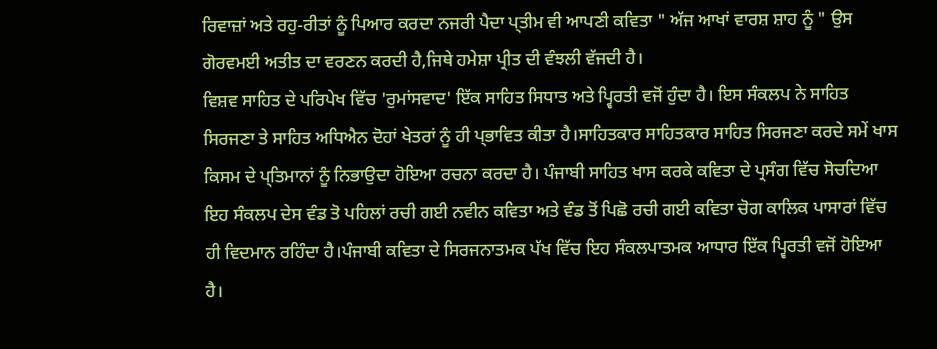ਰਿਵਾਜ਼ਾਂ ਅਤੇ ਰਹੁ-ਰੀਤਾਂ ਨੂੰ ਪਿਆਰ ਕਰਦਾ ਨਜਰੀ ਪੈਦਾ ਪ੍ਤੀਮ ਵੀ ਆਪਣੀ ਕਵਿਤਾ " ਅੱਜ ਆਖਾਂ ਵਾਰਸ਼ ਸ਼ਾਹ ਨੂੰ " ਉਸ ਗੋਰਵਮਈ ਅਤੀਤ ਦਾ ਵਰਣਨ ਕਰਦੀ ਹੈ,ਜਿਥੇ ਹਮੇਸ਼ਾ ਪ੍ਰੀਤ ਦੀ ਵੰਝਲੀ ਵੱਜਦੀ ਹੈ।
ਵਿਸ਼ਵ ਸਾਹਿਤ ਦੇ ਪਰਿਪੇਖ ਵਿੱਚ 'ਰੁਮਾਂਸਵਾਦ' ਇੱਕ ਸਾਹਿਤ ਸਿਧਾਤ ਅਤੇ ਪ੍ਵਿਰਤੀ ਵਜੋਂ ਹੁੰਦਾ ਹੈ। ਇਸ ਸੰਕਲਪ ਨੇ ਸਾਹਿਤ ਸਿਰਜਣਾ ਤੇ ਸਾਹਿਤ ਅਧਿਐਨ ਦੋਹਾਂ ਖੇਤਰਾਂ ਨੂੰ ਹੀ ਪ੍ਭਾਵਿਤ ਕੀਤਾ ਹੈ।ਸਾਹਿਤਕਾਰ ਸਾਹਿਤਕਾਰ ਸਾਹਿਤ ਸਿਰਜਣਾ ਕਰਦੇ ਸਮੇਂ ਖਾਸ ਕਿਸਮ ਦੇ ਪ੍ਤਿਮਾਨਾਂ ਨੂੰ ਨਿਭਾਉਦਾ ਹੋਇਆ ਰਚਨਾ ਕਰਦਾ ਹੈ। ਪੰਜਾਬੀ ਸਾਹਿਤ ਖਾਸ ਕਰਕੇ ਕਵਿਤਾ ਦੇ ਪ੍ਰਸੰਗ ਵਿੱਚ ਸੋਚਦਿਆ ਇਹ ਸੰਕਲਪ ਦੇਸ ਵੰਡ ਤੋ ਪਹਿਲਾਂ ਰਚੀ ਗਈ ਨਵੀਨ ਕਵਿਤਾ ਅਤੇ ਵੰਡ ਤੋਂ ਪਿਛੋ ਰਚੀ ਗਈ ਕਵਿਤਾ ਚੋਗ ਕਾਲਿਕ ਪਾਸਾਰਾਂ ਵਿੱਚ ਹੀ ਵਿਦਮਾਨ ਰਹਿੰਦਾ ਹੈ।ਪੰਜਾਬੀ ਕਵਿਤਾ ਦੇ ਸਿਰਜਨਾਤਮਕ ਪੱਖ ਵਿੱਚ ਇਹ ਸੰਕਲਪਾਤਮਕ ਆਧਾਰ ਇੱਕ ਪ੍ਵਿਰਤੀ ਵਜੋਂ ਹੋਇਆ ਹੈ।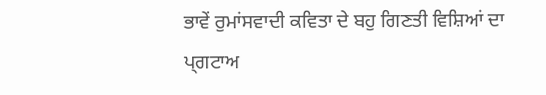ਭਾਵੇਂ ਰੁਮਾਂਸਵਾਦੀ ਕਵਿਤਾ ਦੇ ਬਹੁ ਗਿਣਤੀ ਵਿਸ਼ਿਆਂ ਦਾ ਪ੍ਗਟਾਅ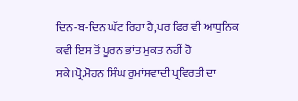ਦਿਨ-ਬ-ਦਿਨ ਘੱਟ ਰਿਹਾ ਹੈ,ਪਰ ਫਿਰ ਵੀ ਆਧੁਨਿਕ ਕਵੀ ਇਸ ਤੋਂ ਪੂਰਨ ਭਾਂਤ ਮੁਕਤ ਨਹੀਂ ਹੋ ਸਕੇ।ਪ੍ਰੋ.ਮੋਹਨ ਸਿੰਘ ਰੁਮਾਂਸਵਾਦੀ ਪ੍ਰਵਿਰਤੀ ਦਾ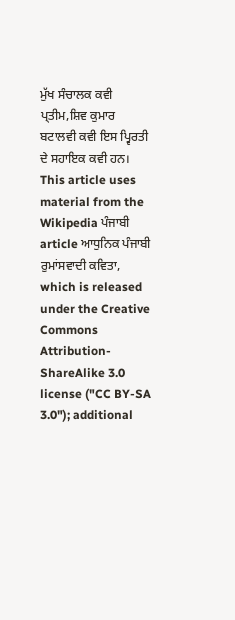ਮੁੱਖ ਸੰਚਾਲਕ ਕਵੀ ਪ੍ਤੀਮ,ਸ਼ਿਵ ਕੁਮਾਰ ਬਟਾਲਵੀ ਕਵੀ ਇਸ ਪ੍ਵਿਰਤੀ ਦੇ ਸਹਾਇਕ ਕਵੀ ਹਨ।
This article uses material from the Wikipedia ਪੰਜਾਬੀ article ਆਧੁਨਿਕ ਪੰਜਾਬੀ ਰੁਮਾਂਸਵਾਦੀ ਕਵਿਤਾ, which is released under the Creative Commons Attribution-ShareAlike 3.0 license ("CC BY-SA 3.0"); additional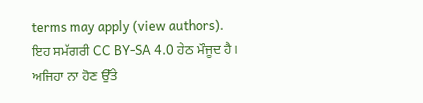terms may apply (view authors). ਇਹ ਸਮੱਗਰੀ CC BY-SA 4.0 ਹੇਠ ਮੌਜੂਦ ਹੈ। ਅਜਿਹਾ ਨਾ ਹੋਣ ਉੱਤੇ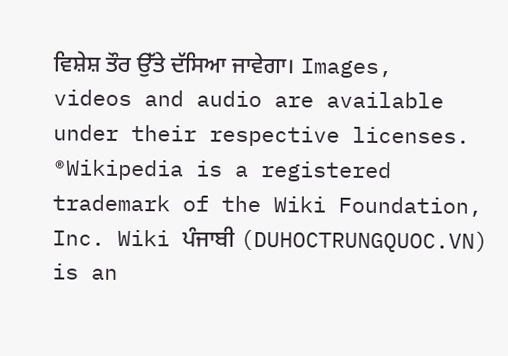ਵਿਸ਼ੇਸ਼ ਤੌਰ ਉੱਤੇ ਦੱਸਿਆ ਜਾਵੇਗਾ। Images, videos and audio are available under their respective licenses.
®Wikipedia is a registered trademark of the Wiki Foundation, Inc. Wiki ਪੰਜਾਬੀ (DUHOCTRUNGQUOC.VN) is an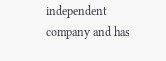independent company and has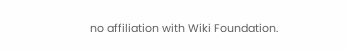no affiliation with Wiki Foundation.